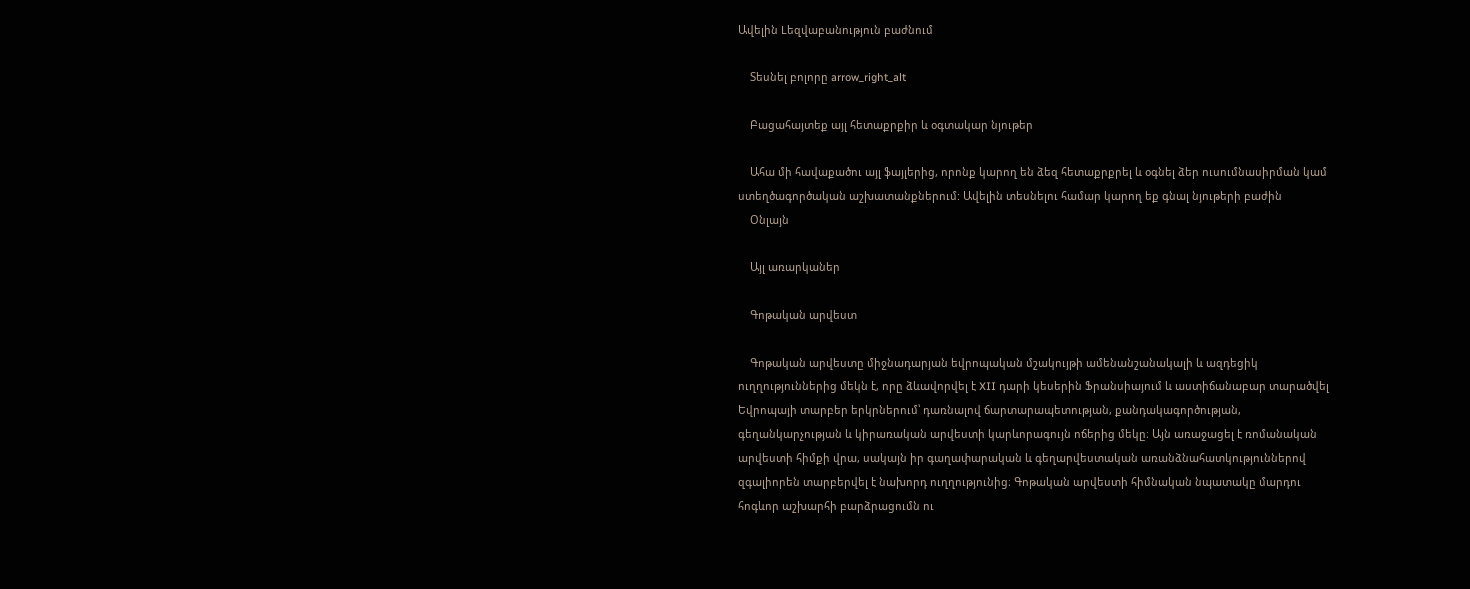Ավելին Lեզվաբանություն բաժնում

    Տեսնել բոլորը arrow_right_alt

    Բացահայտեք այլ հետաքրքիր և օգտակար նյութեր

    Ահա մի հավաքածու այլ ֆայլերից, որոնք կարող են ձեզ հետաքրքրել և օգնել ձեր ուսումնասիրման կամ ստեղծագործական աշխատանքներում: Ավելին տեսնելու համար կարող եք գնալ նյութերի բաժին
    Օնլայն

    Այլ առարկաներ

    Գոթական արվեստ

    Գոթական արվեստը միջնադարյան եվրոպական մշակույթի ամենանշանակալի և ազդեցիկ ուղղություններից մեկն է, որը ձևավորվել է XII դարի կեսերին Ֆրանսիայում և աստիճանաբար տարածվել Եվրոպայի տարբեր երկրներում՝ դառնալով ճարտարապետության, քանդակագործության, գեղանկարչության և կիրառական արվեստի կարևորագույն ոճերից մեկը։ Այն առաջացել է ռոմանական արվեստի հիմքի վրա, սակայն իր գաղափարական և գեղարվեստական առանձնահատկություններով զգալիորեն տարբերվել է նախորդ ուղղությունից։ Գոթական արվեստի հիմնական նպատակը մարդու հոգևոր աշխարհի բարձրացումն ու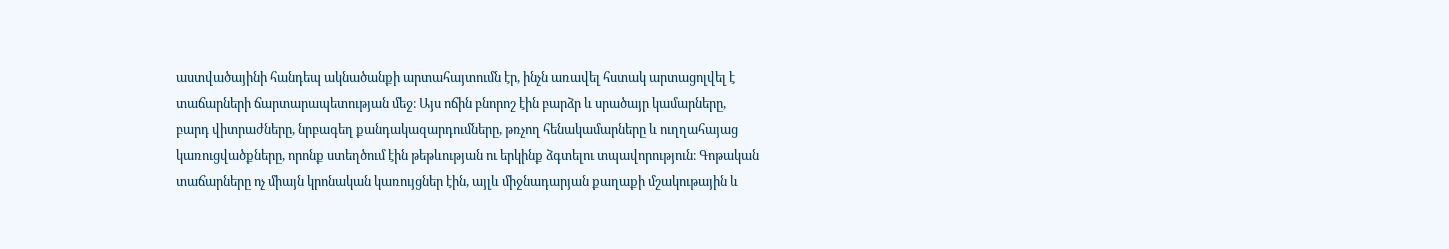աստվածայինի հանդեպ ակնածանքի արտահայտումն էր, ինչն առավել հստակ արտացոլվել է տաճարների ճարտարապետության մեջ։ Այս ոճին բնորոշ էին բարձր և սրածայր կամարները, բարդ վիտրաժները, նրբագեղ քանդակազարդումները, թռչող հենակամարները և ուղղահայաց կառուցվածքները, որոնք ստեղծում էին թեթևության ու երկինք ձգտելու տպավորություն։ Գոթական տաճարները ոչ միայն կրոնական կառույցներ էին, այլև միջնադարյան քաղաքի մշակութային և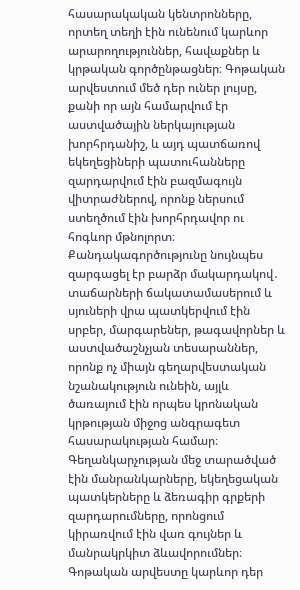հասարակական կենտրոնները, որտեղ տեղի էին ունենում կարևոր արարողություններ, հավաքներ և կրթական գործընթացներ։ Գոթական արվեստում մեծ դեր ուներ լույսը, քանի որ այն համարվում էր աստվածային ներկայության խորհրդանիշ, և այդ պատճառով եկեղեցիների պատուհանները զարդարվում էին բազմագույն վիտրաժներով, որոնք ներսում ստեղծում էին խորհրդավոր ու հոգևոր մթնոլորտ։ Քանդակագործությունը նույնպես զարգացել էր բարձր մակարդակով․ տաճարների ճակատամասերում և սյուների վրա պատկերվում էին սրբեր, մարգարեներ, թագավորներ և աստվածաշնչյան տեսարաններ, որոնք ոչ միայն գեղարվեստական նշանակություն ունեին, այլև ծառայում էին որպես կրոնական կրթության միջոց անգրագետ հասարակության համար։ Գեղանկարչության մեջ տարածված էին մանրանկարները, եկեղեցական պատկերները և ձեռագիր գրքերի զարդարումները, որոնցում կիրառվում էին վառ գույներ և մանրակրկիտ ձևավորումներ։ Գոթական արվեստը կարևոր դեր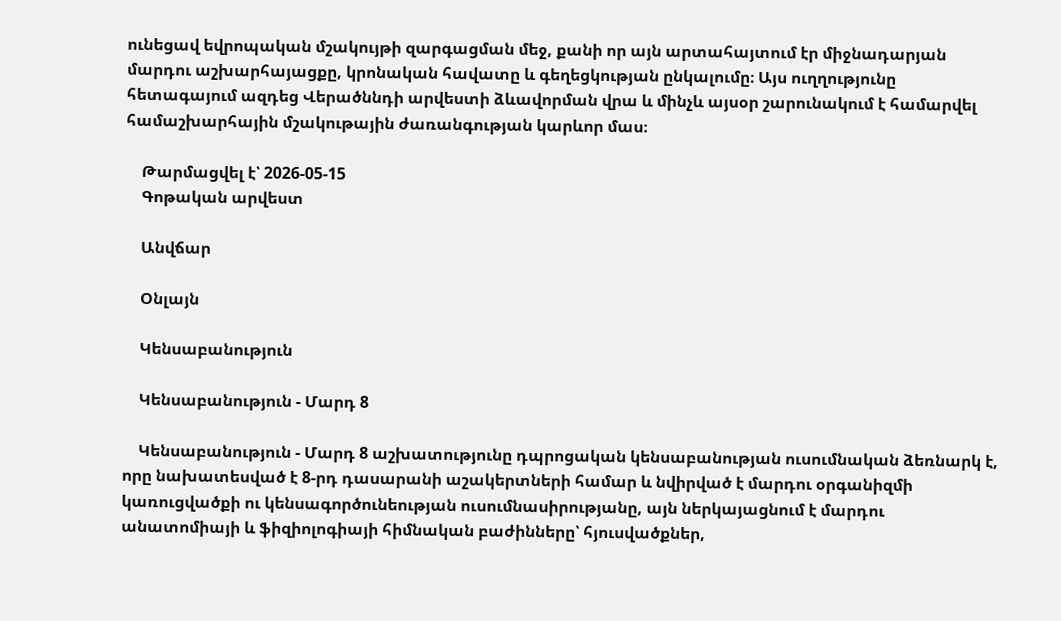ունեցավ եվրոպական մշակույթի զարգացման մեջ, քանի որ այն արտահայտում էր միջնադարյան մարդու աշխարհայացքը, կրոնական հավատը և գեղեցկության ընկալումը։ Այս ուղղությունը հետագայում ազդեց Վերածննդի արվեստի ձևավորման վրա և մինչև այսօր շարունակում է համարվել համաշխարհային մշակութային ժառանգության կարևոր մաս։

    Թարմացվել է՝ 2026-05-15
    Գոթական արվեստ

    Անվճար

    Օնլայն

    Կենսաբանություն

    Կենսաբանություն - Մարդ 8

    Կենսաբանություն - Մարդ 8 աշխատությունը դպրոցական կենսաբանության ուսումնական ձեռնարկ է, որը նախատեսված է 8-րդ դասարանի աշակերտների համար և նվիրված է մարդու օրգանիզմի կառուցվածքի ու կենսագործունեության ուսումնասիրությանը, այն ներկայացնում է մարդու անատոմիայի և ֆիզիոլոգիայի հիմնական բաժինները՝ հյուսվածքներ,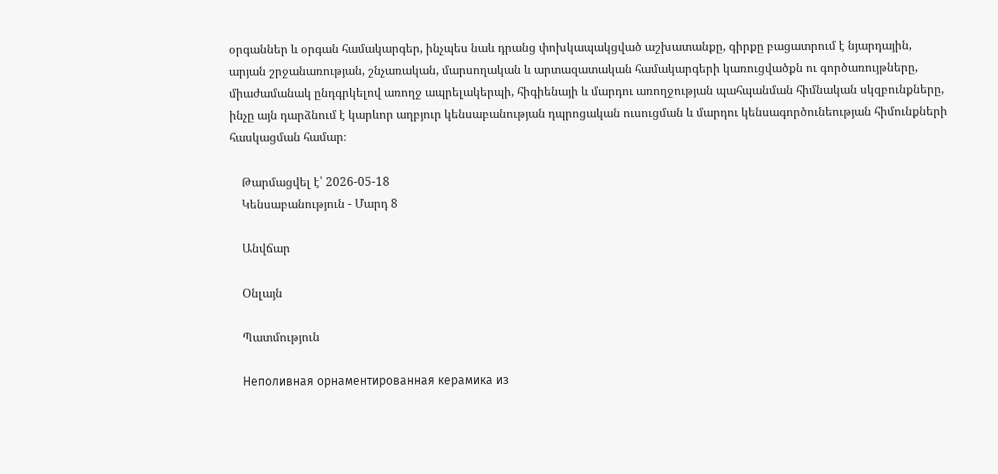օրգաններ և օրգան համակարգեր, ինչպես նաև դրանց փոխկապակցված աշխատանքը, գիրքը բացատրում է նյարդային, արյան շրջանառության, շնչառական, մարսողական և արտազատական համակարգերի կառուցվածքն ու գործառույթները, միաժամանակ ընդգրկելով առողջ ապրելակերպի, հիգիենայի և մարդու առողջության պահպանման հիմնական սկզբունքները, ինչը այն դարձնում է կարևոր աղբյուր կենսաբանության դպրոցական ուսուցման և մարդու կենսագործունեության հիմունքների հասկացման համար։

    Թարմացվել է՝ 2026-05-18
    Կենսաբանություն - Մարդ 8

    Անվճար

    Օնլայն

    Պատմություն

    Неполивная орнаментированная керамика из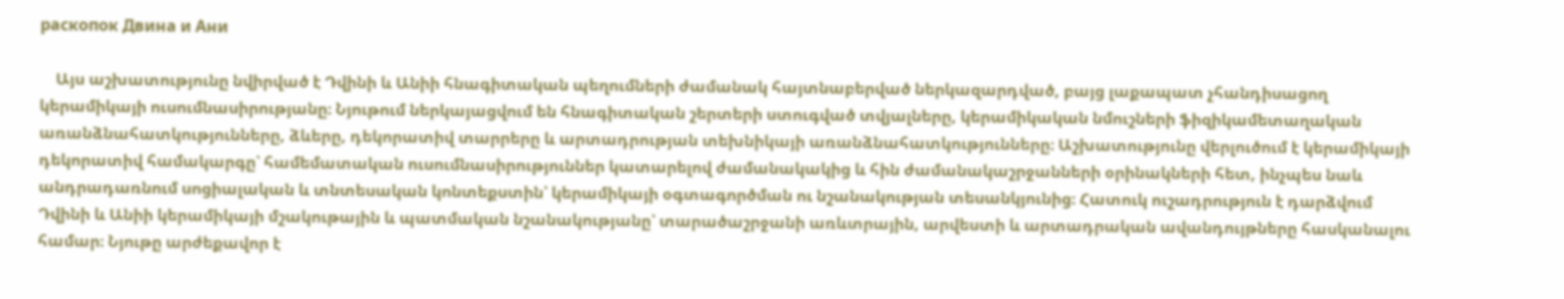раскопок Двина и Ани

    Այս աշխատությունը նվիրված է Դվինի և Անիի հնագիտական պեղումների ժամանակ հայտնաբերված ներկազարդված, բայց լաքապատ չհանդիսացող կերամիկայի ուսումնասիրությանը։ Նյութում ներկայացվում են հնագիտական շերտերի ստուգված տվյալները, կերամիկական նմուշների ֆիզիկամետաղական առանձնահատկությունները, ձևերը, դեկորատիվ տարրերը և արտադրության տեխնիկայի առանձնահատկությունները։ Աշխատությունը վերլուծում է կերամիկայի դեկորատիվ համակարգը՝ համեմատական ուսումնասիրություններ կատարելով ժամանակակից և հին ժամանակաշրջանների օրինակների հետ, ինչպես նաև անդրադառնում սոցիալական և տնտեսական կոնտեքստին՝ կերամիկայի օգտագործման ու նշանակության տեսանկյունից։ Հատուկ ուշադրություն է դարձվում Դվինի և Անիի կերամիկայի մշակութային և պատմական նշանակությանը՝ տարածաշրջանի առևտրային, արվեստի և արտադրական ավանդույթները հասկանալու համար։ Նյութը արժեքավոր է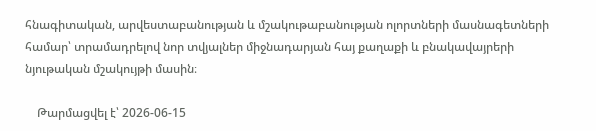հնագիտական, արվեստաբանության և մշակութաբանության ոլորտների մասնագետների համար՝ տրամադրելով նոր տվյալներ միջնադարյան հայ քաղաքի և բնակավայրերի նյութական մշակույթի մասին։

    Թարմացվել է՝ 2026-06-15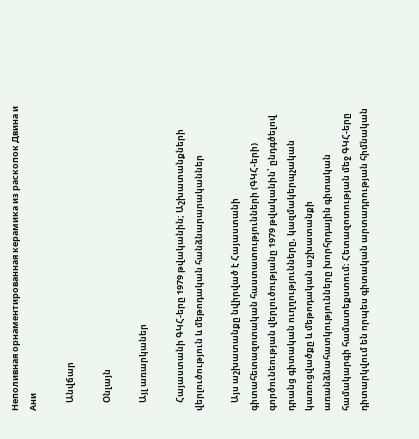Неполивная орнаментированная керамика из раскопок Двина и Ани

    Անվճար

    Օնլայն

    Այլ առարկաներ

    Հայաստանի ԳԿՀ-երը 1979 թվականին; Աշխատանքների վերլուծություն և մեթոդական հանձնարարականներ

    Այս աշխատանքը նվիրված է Հայաստանի գիտահետազոտական հաստատությունների (ԳԿՀ-երի) գործունեության վերլուծությանը 1979 թվականին՝ ընդգծելով դրանց գիտական ուղղությունները, կազմակերպչական կառուցվածքը և մեթոդական աշխատանքի առանձնահատկությունները խորհրդային գիտական համակարգի համատեքստում։ Հետազոտության մեջ ԳԿՀ-երը դիտարկվում են որպես գիտական արտադրության հիմնական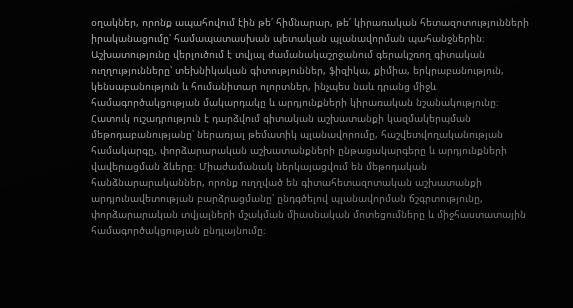օղակներ, որոնք ապահովում էին թե՛ հիմնարար, թե՛ կիրառական հետազոտությունների իրականացումը՝ համապատասխան պետական պլանավորման պահանջներին։ Աշխատությունը վերլուծում է տվյալ ժամանակաշրջանում գերակշռող գիտական ուղղությունները՝ տեխնիկական գիտություններ, ֆիզիկա, քիմիա, երկրաբանություն, կենսաբանություն և հումանիտար ոլորտներ, ինչպես նաև դրանց միջև համագործակցության մակարդակը և արդյունքների կիրառական նշանակությունը։ Հատուկ ուշադրություն է դարձվում գիտական աշխատանքի կազմակերպման մեթոդաբանությանը՝ ներառյալ թեմատիկ պլանավորումը, հաշվետվողականության համակարգը, փորձարարական աշխատանքների ընթացակարգերը և արդյունքների վավերացման ձևերը։ Միաժամանակ ներկայացվում են մեթոդական հանձնարարականներ, որոնք ուղղված են գիտահետազոտական աշխատանքի արդյունավետության բարձրացմանը՝ ընդգծելով պլանավորման ճշգրտությունը, փորձարարական տվյալների մշակման միասնական մոտեցումները և միջհաստատային համագործակցության ընդլայնումը։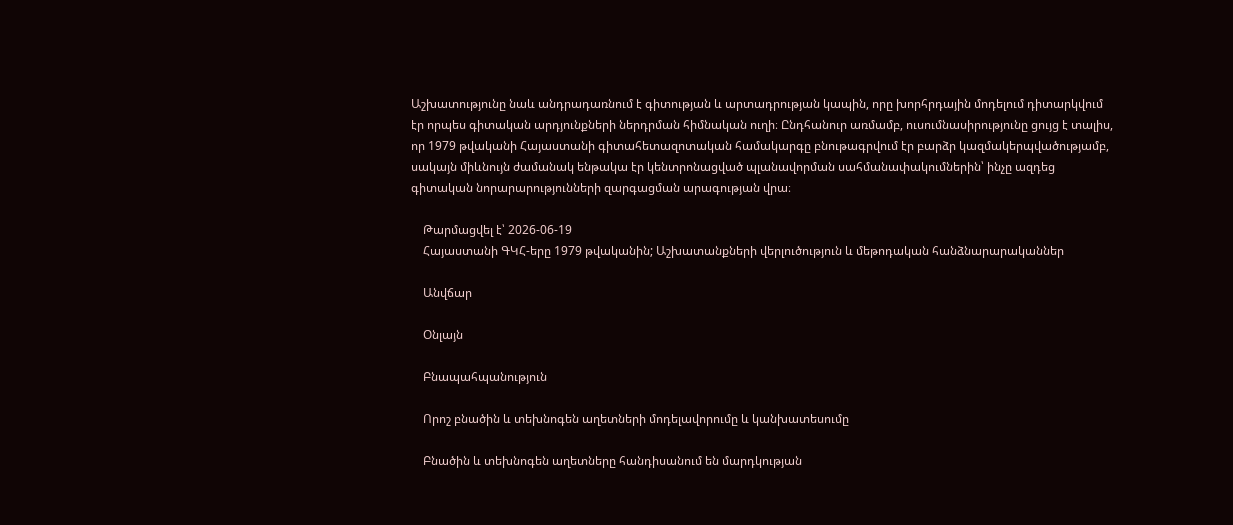Աշխատությունը նաև անդրադառնում է գիտության և արտադրության կապին, որը խորհրդային մոդելում դիտարկվում էր որպես գիտական արդյունքների ներդրման հիմնական ուղի։ Ընդհանուր առմամբ, ուսումնասիրությունը ցույց է տալիս, որ 1979 թվականի Հայաստանի գիտահետազոտական համակարգը բնութագրվում էր բարձր կազմակերպվածությամբ, սակայն միևնույն ժամանակ ենթակա էր կենտրոնացված պլանավորման սահմանափակումներին՝ ինչը ազդեց գիտական նորարարությունների զարգացման արագության վրա։

    Թարմացվել է՝ 2026-06-19
    Հայաստանի ԳԿՀ-երը 1979 թվականին; Աշխատանքների վերլուծություն և մեթոդական հանձնարարականներ

    Անվճար

    Օնլայն

    Բնապահպանություն

    Որոշ բնածին և տեխնոգեն աղետների մոդելավորումը և կանխատեսումը

    Բնածին և տեխնոգեն աղետները հանդիսանում են մարդկության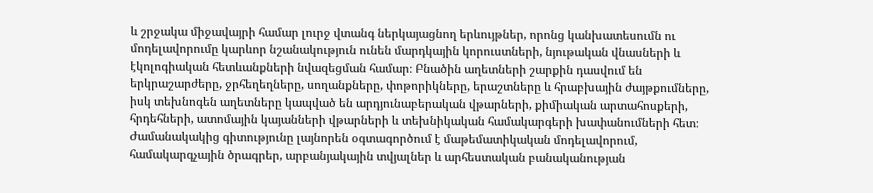և շրջակա միջավայրի համար լուրջ վտանգ ներկայացնող երևույթներ, որոնց կանխատեսումն ու մոդելավորումը կարևոր նշանակություն ունեն մարդկային կորուստների, նյութական վնասների և էկոլոգիական հետևանքների նվազեցման համար։ Բնածին աղետների շարքին դասվում են երկրաշարժերը, ջրհեղեղները, սողանքները, փոթորիկները, երաշտները և հրաբխային ժայթքումները, իսկ տեխնոգեն աղետները կապված են արդյունաբերական վթարների, քիմիական արտահոսքերի, հրդեհների, ատոմային կայանների վթարների և տեխնիկական համակարգերի խափանումների հետ։ Ժամանակակից գիտությունը լայնորեն օգտագործում է մաթեմատիկական մոդելավորում, համակարգչային ծրագրեր, արբանյակային տվյալներ և արհեստական բանականության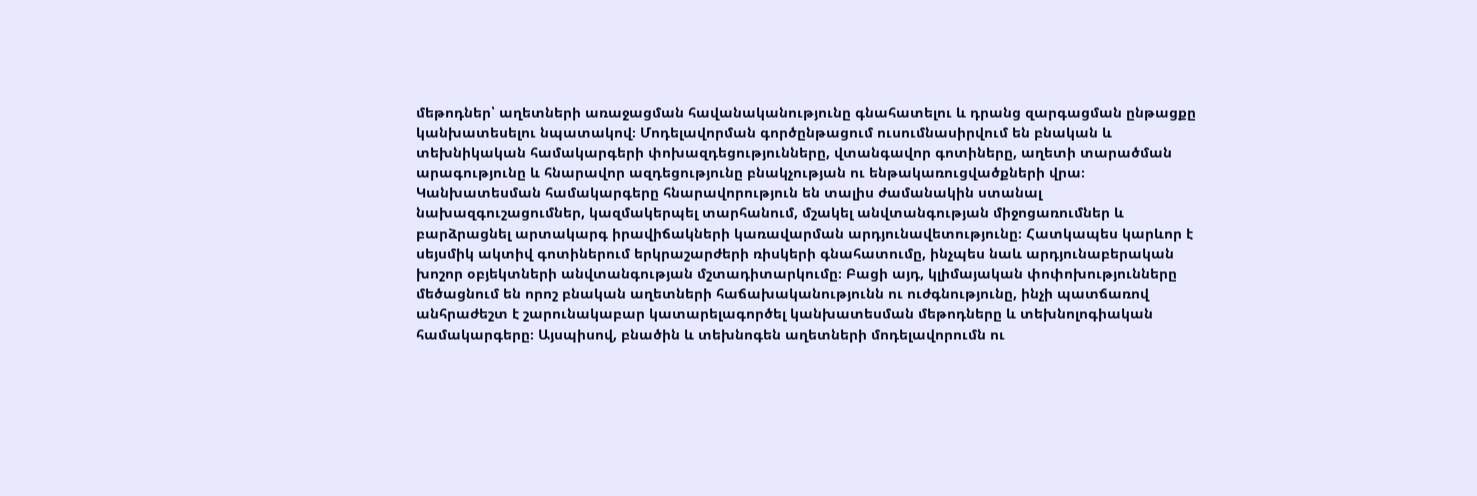մեթոդներ՝ աղետների առաջացման հավանականությունը գնահատելու և դրանց զարգացման ընթացքը կանխատեսելու նպատակով։ Մոդելավորման գործընթացում ուսումնասիրվում են բնական և տեխնիկական համակարգերի փոխազդեցությունները, վտանգավոր գոտիները, աղետի տարածման արագությունը և հնարավոր ազդեցությունը բնակչության ու ենթակառուցվածքների վրա։ Կանխատեսման համակարգերը հնարավորություն են տալիս ժամանակին ստանալ նախազգուշացումներ, կազմակերպել տարհանում, մշակել անվտանգության միջոցառումներ և բարձրացնել արտակարգ իրավիճակների կառավարման արդյունավետությունը։ Հատկապես կարևոր է սեյսմիկ ակտիվ գոտիներում երկրաշարժերի ռիսկերի գնահատումը, ինչպես նաև արդյունաբերական խոշոր օբյեկտների անվտանգության մշտադիտարկումը։ Բացի այդ, կլիմայական փոփոխությունները մեծացնում են որոշ բնական աղետների հաճախականությունն ու ուժգնությունը, ինչի պատճառով անհրաժեշտ է շարունակաբար կատարելագործել կանխատեսման մեթոդները և տեխնոլոգիական համակարգերը։ Այսպիսով, բնածին և տեխնոգեն աղետների մոդելավորումն ու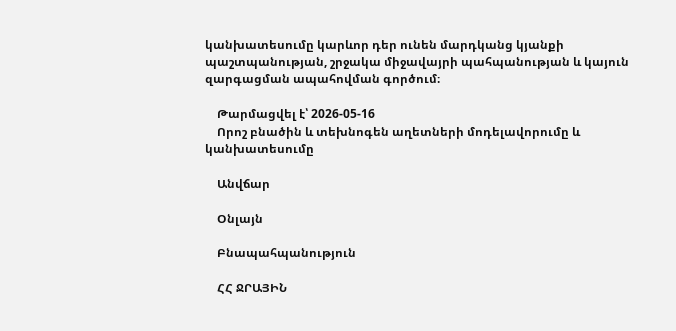կանխատեսումը կարևոր դեր ունեն մարդկանց կյանքի պաշտպանության, շրջակա միջավայրի պահպանության և կայուն զարգացման ապահովման գործում։

    Թարմացվել է՝ 2026-05-16
    Որոշ բնածին և տեխնոգեն աղետների մոդելավորումը և կանխատեսումը

    Անվճար

    Օնլայն

    Բնապահպանություն

    ՀՀ ՋՐԱՅԻՆ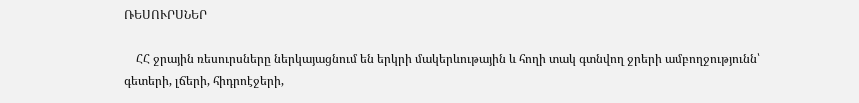ՌԵՍՈՒՐՍՆԵՐ

    ՀՀ ջրային ռեսուրսները ներկայացնում են երկրի մակերևութային և հողի տակ գտնվող ջրերի ամբողջությունն՝ գետերի, լճերի, հիդրոէջերի,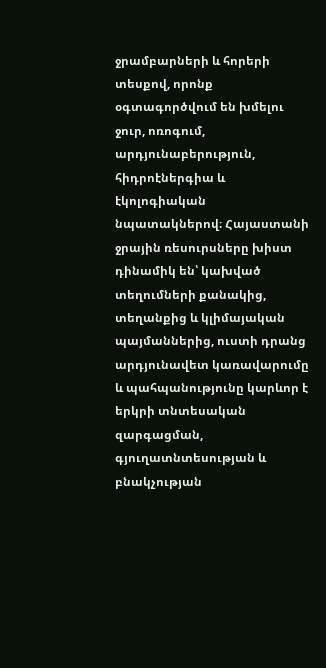ջրամբարների և հորերի տեսքով, որոնք օգտագործվում են խմելու ջուր, ոռոգում, արդյունաբերություն, հիդրոէներգիա և էկոլոգիական նպատակներով։ Հայաստանի ջրային ռեսուրսները խիստ դինամիկ են՝ կախված տեղումների քանակից, տեղանքից և կլիմայական պայմաններից, ուստի դրանց արդյունավետ կառավարումը և պահպանությունը կարևոր է երկրի տնտեսական զարգացման, գյուղատնտեսության և բնակչության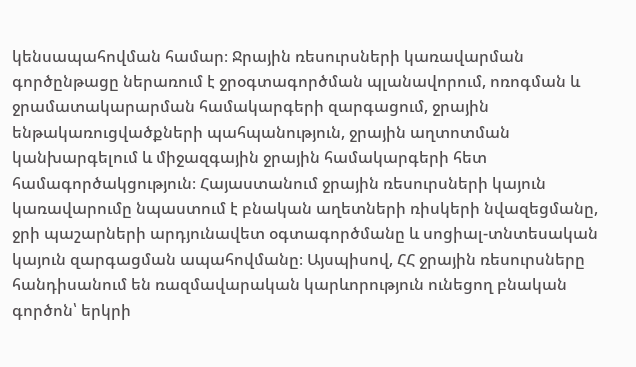կենսապահովման համար։ Ջրային ռեսուրսների կառավարման գործընթացը ներառում է ջրօգտագործման պլանավորում, ոռոգման և ջրամատակարարման համակարգերի զարգացում, ջրային ենթակառուցվածքների պահպանություն, ջրային աղտոտման կանխարգելում և միջազգային ջրային համակարգերի հետ համագործակցություն։ Հայաստանում ջրային ռեսուրսների կայուն կառավարումը նպաստում է բնական աղետների ռիսկերի նվազեցմանը, ջրի պաշարների արդյունավետ օգտագործմանը և սոցիալ-տնտեսական կայուն զարգացման ապահովմանը։ Այսպիսով, ՀՀ ջրային ռեսուրսները հանդիսանում են ռազմավարական կարևորություն ունեցող բնական գործոն՝ երկրի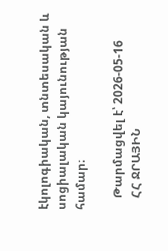էկոլոգիական, տնտեսական և սոցիալական կայունության համար։

    Թարմացվել է՝ 2026-05-16
    ՀՀ ՋՐԱՅԻՆ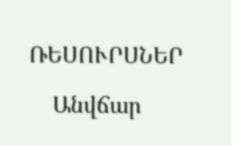ՌԵՍՈՒՐՍՆԵՐ

    Անվճար